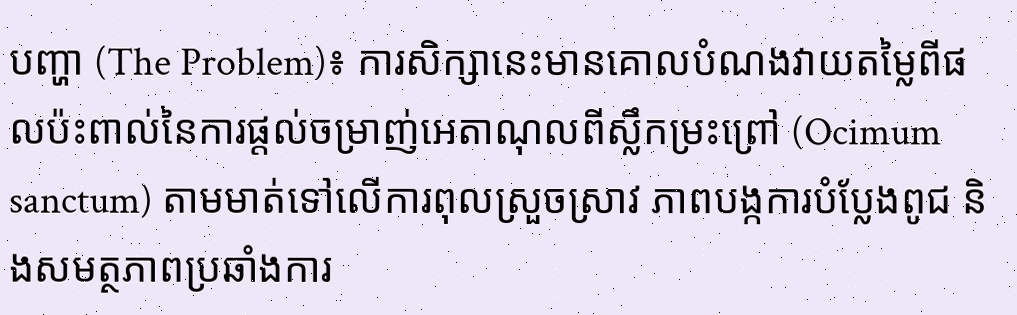បញ្ហា (The Problem)៖ ការសិក្សានេះមានគោលបំណងវាយតម្លៃពីផលប៉ះពាល់នៃការផ្តល់ចម្រាញ់អេតាណុលពីស្លឹកម្រះព្រៅ (Ocimum sanctum) តាមមាត់ទៅលើការពុលស្រួចស្រាវ ភាពបង្កការបំប្លែងពូជ និងសមត្ថភាពប្រឆាំងការ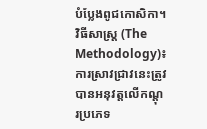បំប្លែងពូជកោសិកា។
វិធីសាស្ត្រ (The Methodology)៖ ការស្រាវជ្រាវនេះត្រូវបានអនុវត្តលើកណ្តុរប្រភេទ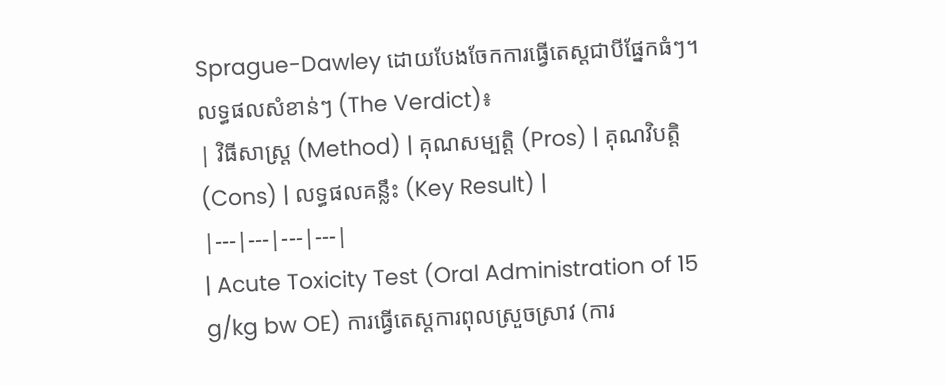Sprague-Dawley ដោយបែងចែកការធ្វើតេស្តជាបីផ្នែកធំៗ។
លទ្ធផលសំខាន់ៗ (The Verdict)៖
| វិធីសាស្ត្រ (Method) | គុណសម្បត្តិ (Pros) | គុណវិបត្តិ (Cons) | លទ្ធផលគន្លឹះ (Key Result) |
|---|---|---|---|
| Acute Toxicity Test (Oral Administration of 15 g/kg bw OE) ការធ្វើតេស្តការពុលស្រួចស្រាវ (ការ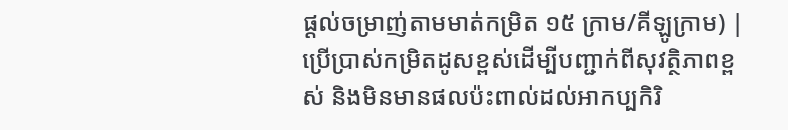ផ្តល់ចម្រាញ់តាមមាត់កម្រិត ១៥ ក្រាម/គីឡូក្រាម) |
ប្រើប្រាស់កម្រិតដូសខ្ពស់ដើម្បីបញ្ជាក់ពីសុវត្ថិភាពខ្ពស់ និងមិនមានផលប៉ះពាល់ដល់អាកប្បកិរិ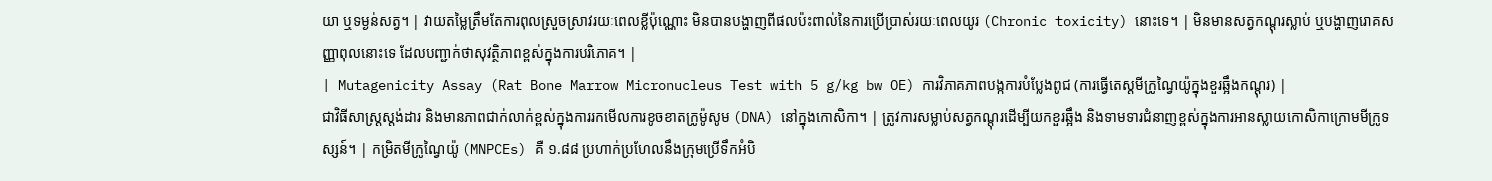យា ឬទម្ងន់សត្វ។ | វាយតម្លៃត្រឹមតែការពុលស្រួចស្រាវរយៈពេលខ្លីប៉ុណ្ណោះ មិនបានបង្ហាញពីផលប៉ះពាល់នៃការប្រើប្រាស់រយៈពេលយូរ (Chronic toxicity) នោះទេ។ | មិនមានសត្វកណ្តុរស្លាប់ ឬបង្ហាញរោគសញ្ញាពុលនោះទេ ដែលបញ្ជាក់ថាសុវត្ថិភាពខ្ពស់ក្នុងការបរិភោគ។ |
| Mutagenicity Assay (Rat Bone Marrow Micronucleus Test with 5 g/kg bw OE) ការវិភាគភាពបង្កការបំប្លែងពូជ (ការធ្វើតេស្តមីក្រូណ្វៃយ៉ូក្នុងខួរឆ្អឹងកណ្តុរ) |
ជាវិធីសាស្រ្តស្តង់ដារ និងមានភាពជាក់លាក់ខ្ពស់ក្នុងការរកមើលការខូចខាតក្រូម៉ូសូម (DNA) នៅក្នុងកោសិកា។ | ត្រូវការសម្លាប់សត្វកណ្តុរដើម្បីយកខួរឆ្អឹង និងទាមទារជំនាញខ្ពស់ក្នុងការអានស្លាយកោសិកាក្រោមមីក្រូទស្សន៍។ | កម្រិតមីក្រូណ្វៃយ៉ូ (MNPCEs) គឺ ១.៨៨ ប្រហាក់ប្រហែលនឹងក្រុមប្រើទឹកអំបិ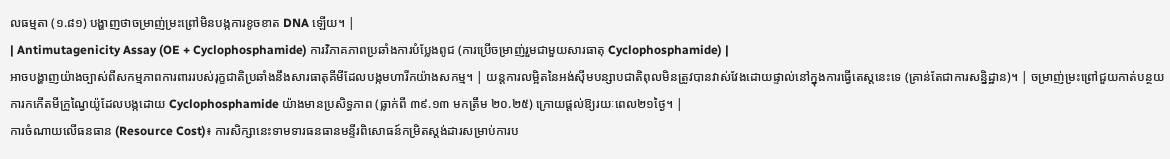លធម្មតា (១.៨១) បង្ហាញថាចម្រាញ់ម្រះព្រៅមិនបង្កការខូចខាត DNA ឡើយ។ |
| Antimutagenicity Assay (OE + Cyclophosphamide) ការវិភាគភាពប្រឆាំងការបំប្លែងពូជ (ការប្រើចម្រាញ់រួមជាមួយសារធាតុ Cyclophosphamide) |
អាចបង្ហាញយ៉ាងច្បាស់ពីសកម្មភាពការពាររបស់រុក្ខជាតិប្រឆាំងនឹងសារធាតុគីមីដែលបង្កមហារីកយ៉ាងសកម្ម។ | យន្តការលម្អិតនៃអង់ស៊ីមបន្សាបជាតិពុលមិនត្រូវបានវាស់វែងដោយផ្ទាល់នៅក្នុងការធ្វើតេស្តនេះទេ (គ្រាន់តែជាការសន្និដ្ឋាន)។ | ចម្រាញ់ម្រះព្រៅជួយកាត់បន្ថយការកកើតមីក្រូណ្វៃយ៉ូដែលបង្កដោយ Cyclophosphamide យ៉ាងមានប្រសិទ្ធភាព (ធ្លាក់ពី ៣៩.១៣ មកត្រឹម ២០.២៥) ក្រោយផ្តល់ឱ្យរយៈពេល២១ថ្ងៃ។ |
ការចំណាយលើធនធាន (Resource Cost)៖ ការសិក្សានេះទាមទារធនធានមន្ទីរពិសោធន៍កម្រិតស្តង់ដារសម្រាប់ការប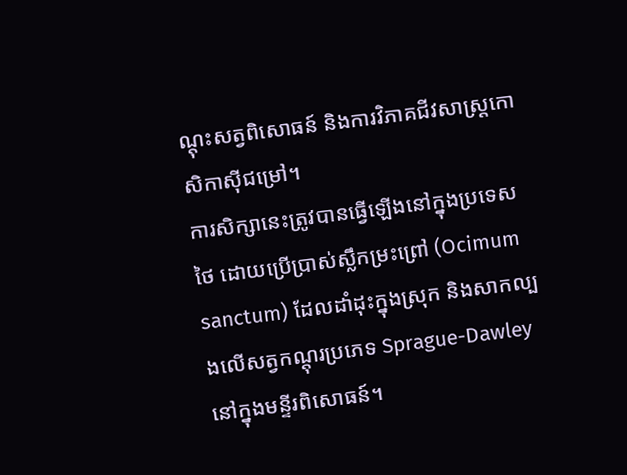ណ្តុះសត្វពិសោធន៍ និងការវិភាគជីវសាស្រ្តកោសិកាស៊ីជម្រៅ។
ការសិក្សានេះត្រូវបានធ្វើឡើងនៅក្នុងប្រទេសថៃ ដោយប្រើប្រាស់ស្លឹកម្រះព្រៅ (Ocimum sanctum) ដែលដាំដុះក្នុងស្រុក និងសាកល្បងលើសត្វកណ្តុរប្រភេទ Sprague-Dawley នៅក្នុងមន្ទីរពិសោធន៍។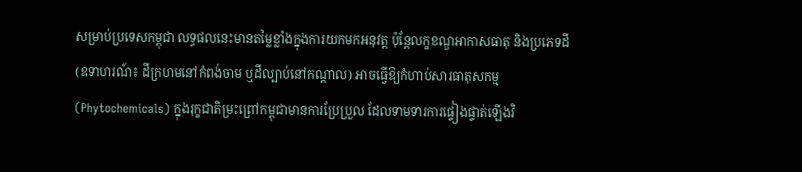សម្រាប់ប្រទេសកម្ពុជា លទ្ធផលនេះមានតម្លៃខ្លាំងក្នុងការយកមកអនុវត្ត ប៉ុន្តែលក្ខខណ្ឌអាកាសធាតុ និងប្រភេទដី (ឧទាហរណ៍៖ ដីក្រហមនៅកំពង់ចាម ឬដីល្បាប់នៅកណ្តាល) អាចធ្វើឱ្យកំហាប់សារធាតុសកម្ម (Phytochemicals) ក្នុងរុក្ខជាតិម្រះព្រៅកម្ពុជាមានការប្រែប្រួល ដែលទាមទារការផ្ទៀងផ្ទាត់ឡើងវិ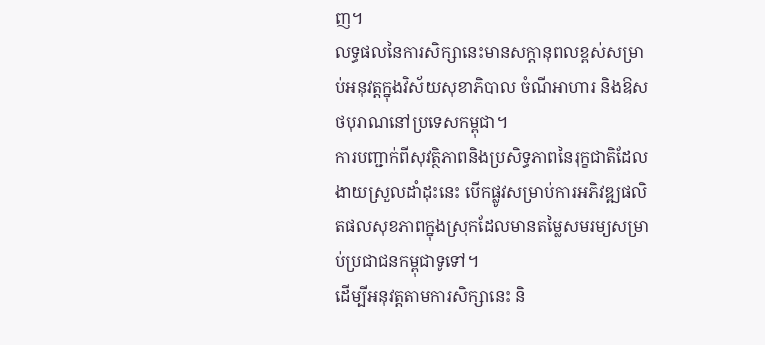ញ។
លទ្ធផលនៃការសិក្សានេះមានសក្តានុពលខ្ពស់សម្រាប់អនុវត្តក្នុងវិស័យសុខាភិបាល ចំណីអាហារ និងឱសថបុរាណនៅប្រទេសកម្ពុជា។
ការបញ្ជាក់ពីសុវត្ថិភាពនិងប្រសិទ្ធភាពនៃរុក្ខជាតិដែលងាយស្រួលដាំដុះនេះ បើកផ្លូវសម្រាប់ការអភិវឌ្ឍផលិតផលសុខភាពក្នុងស្រុកដែលមានតម្លៃសមរម្យសម្រាប់ប្រជាជនកម្ពុជាទូទៅ។
ដើម្បីអនុវត្តតាមការសិក្សានេះ និ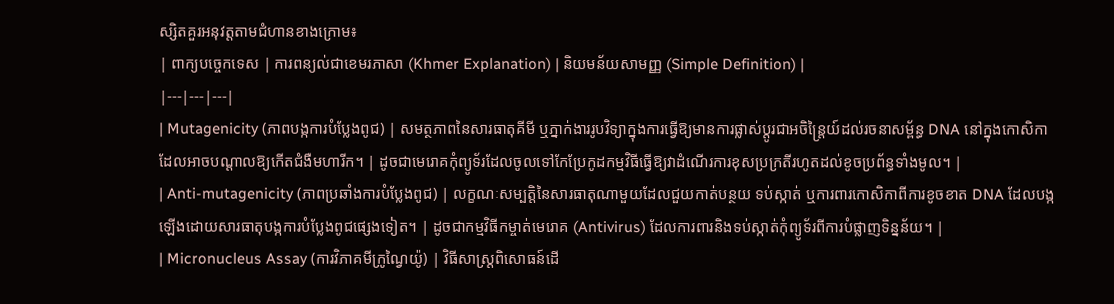ស្សិតគួរអនុវត្តតាមជំហានខាងក្រោម៖
| ពាក្យបច្ចេកទេស | ការពន្យល់ជាខេមរភាសា (Khmer Explanation) | និយមន័យសាមញ្ញ (Simple Definition) |
|---|---|---|
| Mutagenicity (ភាពបង្កការបំប្លែងពូជ) | សមត្ថភាពនៃសារធាតុគីមី ឬភ្នាក់ងាររូបវិទ្យាក្នុងការធ្វើឱ្យមានការផ្លាស់ប្តូរជាអចិន្ត្រៃយ៍ដល់រចនាសម្ព័ន្ធ DNA នៅក្នុងកោសិកា ដែលអាចបណ្តាលឱ្យកើតជំងឺមហារីក។ | ដូចជាមេរោគកុំព្យូទ័រដែលចូលទៅកែប្រែកូដកម្មវិធីធ្វើឱ្យវាដំណើរការខុសប្រក្រតីរហូតដល់ខូចប្រព័ន្ធទាំងមូល។ |
| Anti-mutagenicity (ភាពប្រឆាំងការបំប្លែងពូជ) | លក្ខណៈសម្បត្តិនៃសារធាតុណាមួយដែលជួយកាត់បន្ថយ ទប់ស្កាត់ ឬការពារកោសិកាពីការខូចខាត DNA ដែលបង្កឡើងដោយសារធាតុបង្កការបំប្លែងពូជផ្សេងទៀត។ | ដូចជាកម្មវិធីកម្ចាត់មេរោគ (Antivirus) ដែលការពារនិងទប់ស្កាត់កុំព្យូទ័រពីការបំផ្លាញទិន្នន័យ។ |
| Micronucleus Assay (ការវិភាគមីក្រូណ្វៃយ៉ូ) | វិធីសាស្រ្តពិសោធន៍ដើ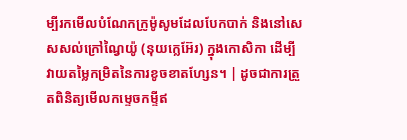ម្បីរកមើលបំណែកក្រូម៉ូសូមដែលបែកបាក់ និងនៅសេសសល់ក្រៅណ្វៃយ៉ូ (នុយក្លេអ៊ែរ) ក្នុងកោសិកា ដើម្បីវាយតម្លៃកម្រិតនៃការខូចខាតហ្សែន។ | ដូចជាការត្រួតពិនិត្យមើលកម្ទេចកម្ទីឥ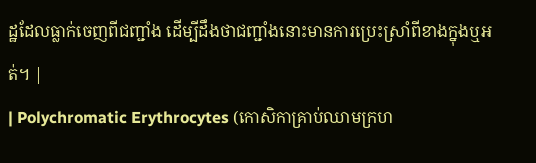ដ្ឋដែលធ្លាក់ចេញពីជញ្ជាំង ដើម្បីដឹងថាជញ្ជាំងនោះមានការប្រេះស្រាំពីខាងក្នុងឬអត់។ |
| Polychromatic Erythrocytes (កោសិកាគ្រាប់ឈាមក្រហ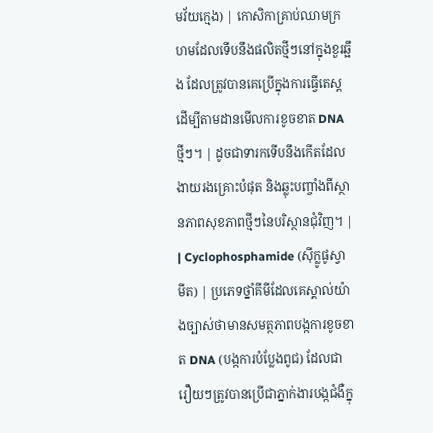មវ័យក្មេង) | កោសិកាគ្រាប់ឈាមក្រហមដែលទើបនឹងផលិតថ្មីៗនៅក្នុងខួរឆ្អឹង ដែលត្រូវបានគេប្រើក្នុងការធ្វើតេស្តដើម្បីតាមដានមើលការខូចខាត DNA ថ្មីៗ។ | ដូចជាទារកទើបនឹងកើតដែលងាយរងគ្រោះបំផុត និងឆ្លុះបញ្ចាំងពីស្ថានភាពសុខភាពថ្មីៗនៃបរិស្ថានជុំវិញ។ |
| Cyclophosphamide (ស៊ីក្លូផូស្វាមីត) | ប្រភេទថ្នាំគីមីដែលគេស្គាល់យ៉ាងច្បាស់ថាមានសមត្ថភាពបង្កការខូចខាត DNA (បង្កការបំប្លែងពូជ) ដែលជារឿយៗត្រូវបានប្រើជាភ្នាក់ងារបង្កជំងឺក្នុ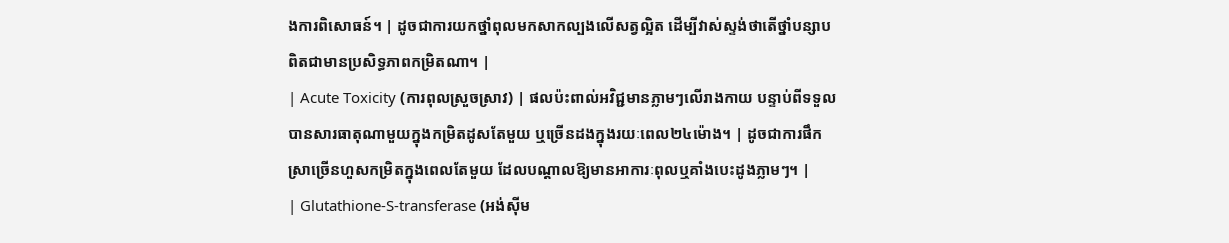ងការពិសោធន៍។ | ដូចជាការយកថ្នាំពុលមកសាកល្បងលើសត្វល្អិត ដើម្បីវាស់ស្ទង់ថាតើថ្នាំបន្សាបពិតជាមានប្រសិទ្ធភាពកម្រិតណា។ |
| Acute Toxicity (ការពុលស្រួចស្រាវ) | ផលប៉ះពាល់អវិជ្ជមានភ្លាមៗលើរាងកាយ បន្ទាប់ពីទទួលបានសារធាតុណាមួយក្នុងកម្រិតដូសតែមួយ ឬច្រើនដងក្នុងរយៈពេល២៤ម៉ោង។ | ដូចជាការផឹកស្រាច្រើនហួសកម្រិតក្នុងពេលតែមួយ ដែលបណ្តាលឱ្យមានអាការៈពុលឬគាំងបេះដូងភ្លាមៗ។ |
| Glutathione-S-transferase (អង់ស៊ីម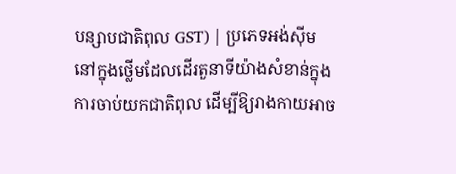បន្សាបជាតិពុល GST) | ប្រភេទអង់ស៊ីមនៅក្នុងថ្លើមដែលដើរតួនាទីយ៉ាងសំខាន់ក្នុងការចាប់យកជាតិពុល ដើម្បីឱ្យរាងកាយអាច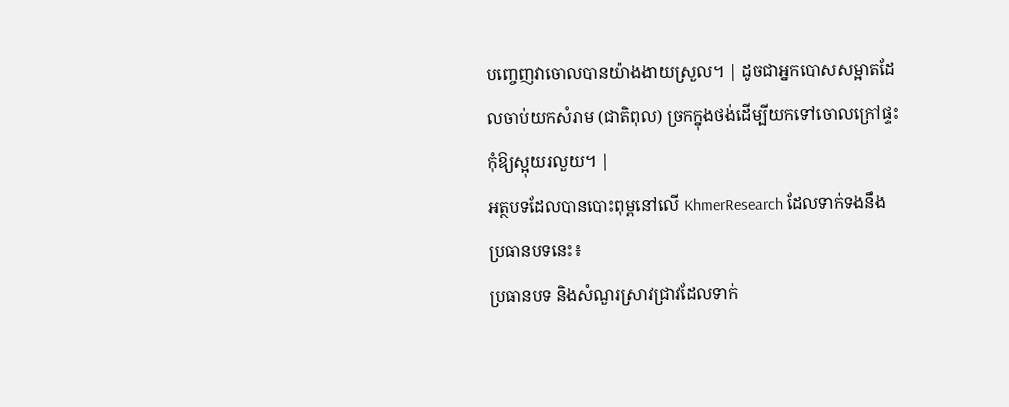បញ្ចេញវាចោលបានយ៉ាងងាយស្រួល។ | ដូចជាអ្នកបោសសម្អាតដែលចាប់យកសំរាម (ជាតិពុល) ច្រកក្នុងថង់ដើម្បីយកទៅចោលក្រៅផ្ទះកុំឱ្យស្អុយរលួយ។ |
អត្ថបទដែលបានបោះពុម្ពនៅលើ KhmerResearch ដែលទាក់ទងនឹងប្រធានបទនេះ៖
ប្រធានបទ និងសំណួរស្រាវជ្រាវដែលទាក់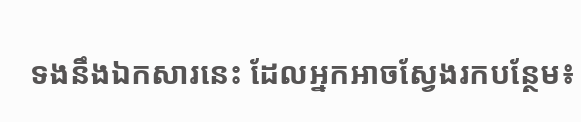ទងនឹងឯកសារនេះ ដែលអ្នកអាចស្វែងរកបន្ថែម៖